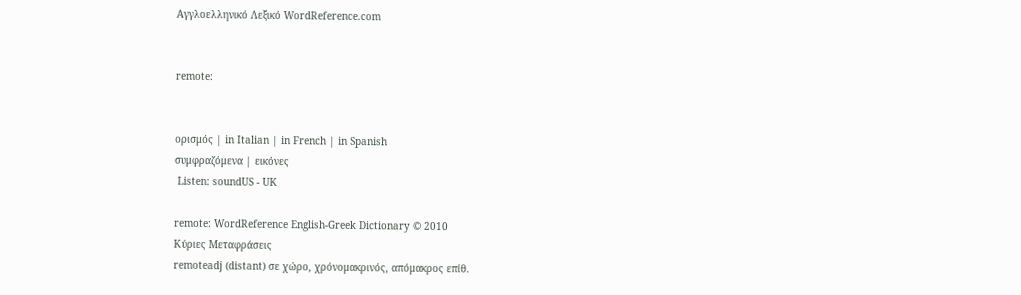Αγγλοελληνικό Λεξικό WordReference.com


remote:


ορισμός | in Italian | in French | in Spanish
συμφραζόμενα | εικόνες
 Listen: soundUS - UK

remote: WordReference English-Greek Dictionary © 2010
Κύριες Μεταφράσεις
remoteadj (distant) σε χώρο, χρόνομακρινός, απόμακρος επίθ.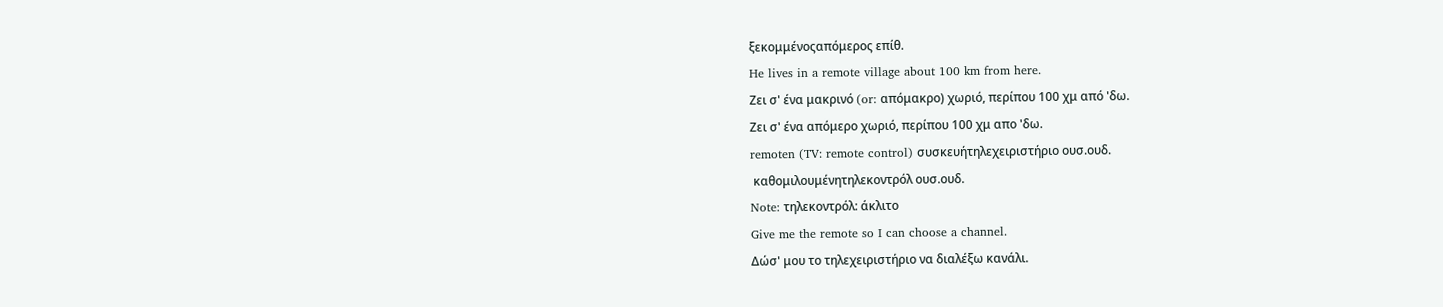ξεκομμένοςαπόμερος επίθ.
He lives in a remote village about 100 km from here.
Ζει σ' ένα μακρινό (or: απόμακρο) χωριό, περίπου 100 χμ από 'δω.
Ζει σ' ένα απόμερο χωριό, περίπου 100 χμ απο 'δω.
remoten (TV: remote control) συσκευήτηλεχειριστήριο ουσ.ουδ.
 καθομιλουμένητηλεκοντρόλ ουσ.ουδ.
Note: τηλεκοντρόλ: άκλιτο
Give me the remote so I can choose a channel.
Δώσ' μου το τηλεχειριστήριο να διαλέξω κανάλι.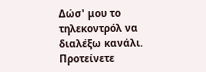Δώσ' μου το τηλεκοντρόλ να διαλέξω κανάλι.
Προτείνετε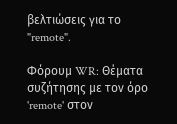βελτιώσεις για το "remote".

Φόρουμ WR: Θέματα συζήτησης με τον όρο 'remote' στον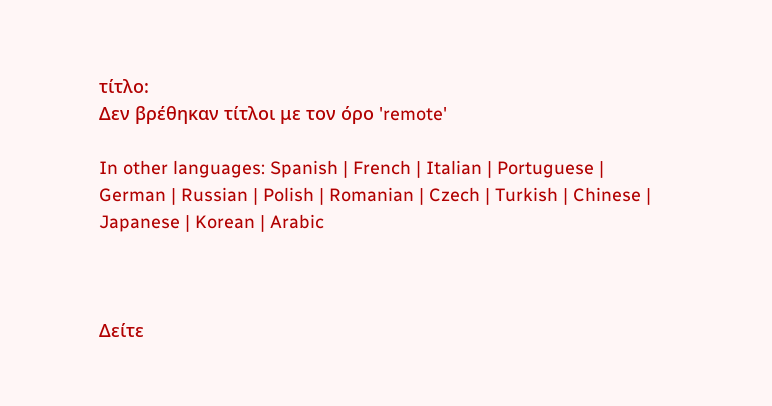τίτλο:
Δεν βρέθηκαν τίτλοι με τον όρο 'remote'

In other languages: Spanish | French | Italian | Portuguese | German | Russian | Polish | Romanian | Czech | Turkish | Chinese | Japanese | Korean | Arabic



Δείτε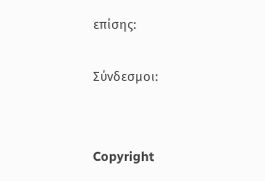επίσης:

Σύνδεσμοι:


Copyright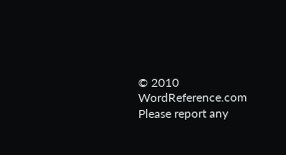© 2010 WordReference.com
Please report any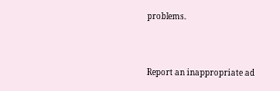problems.



Report an inappropriate ad